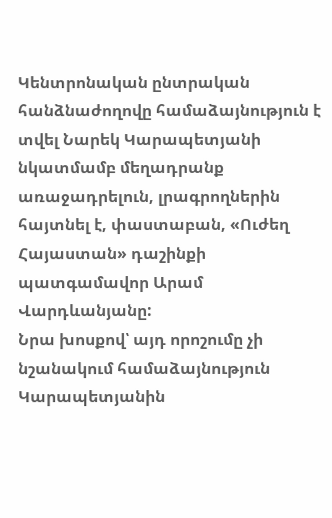Կենտրոնական ընտրական հանձնաժողովը համաձայնություն է տվել Նարեկ Կարապետյանի նկատմամբ մեղադրանք առաջադրելուն, լրագրողներին հայտնել է, փաստաբան, «Ուժեղ Հայաստան» դաշինքի պատգամավոր Արամ Վարդևանյանը:
Նրա խոսքով՝ այդ որոշումը չի նշանակում համաձայնություն Կարապետյանին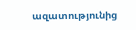ազատությունից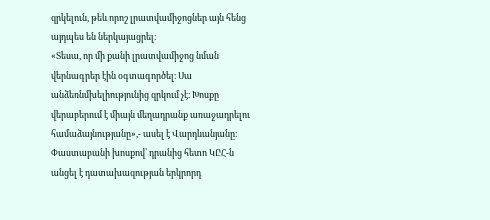զրկելուն, թեև որոշ լրատվամիջոցներ այն հենց այդպես են ներկայացրել։
«Տեսա, որ մի քանի լրատվամիջոց նման վերնագրեր էին օգտագործել։ Սա անձեռնմխելիությունից զրկում չէ։ Խոսքը վերաբերում է միայն մեղադրանք առաջադրելու համաձայնությանը»,- ասել է Վարդևանյանը։
Փաստաբանի խոսքով՝ դրանից հետո ԿԸՀ-ն անցել է դատախազության երկրորդ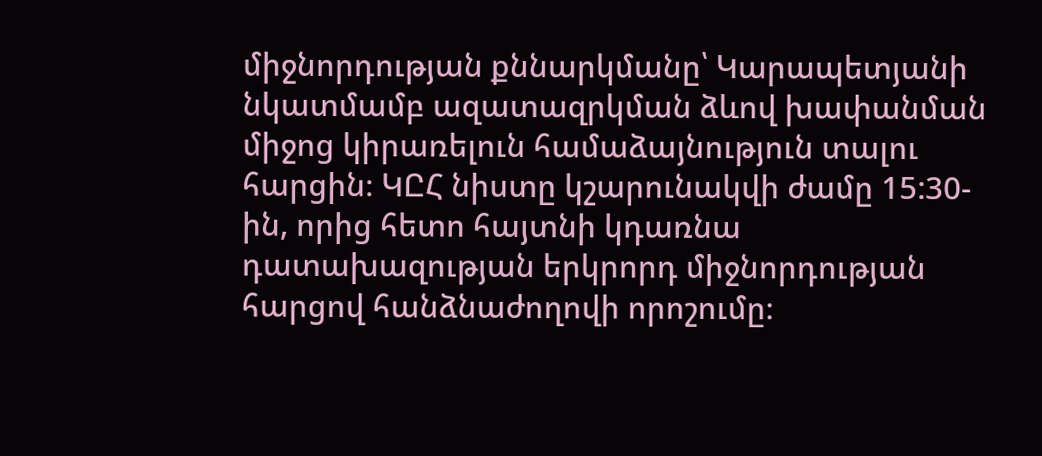միջնորդության քննարկմանը՝ Կարապետյանի նկատմամբ ազատազրկման ձևով խափանման միջոց կիրառելուն համաձայնություն տալու հարցին։ ԿԸՀ նիստը կշարունակվի ժամը 15:30-ին, որից հետո հայտնի կդառնա դատախազության երկրորդ միջնորդության հարցով հանձնաժողովի որոշումը։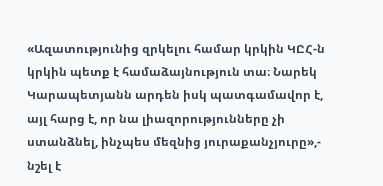«Ազատությունից զրկելու համար կրկին ԿԸՀ-ն կրկին պետք է համաձայնություն տա։ Նարեկ Կարապետյանն արդեն իսկ պատգամավոր է, այլ հարց է, որ նա լիազորությունները չի ստանձնել, ինչպես մեզնից յուրաքանչյուրը»,- նշել է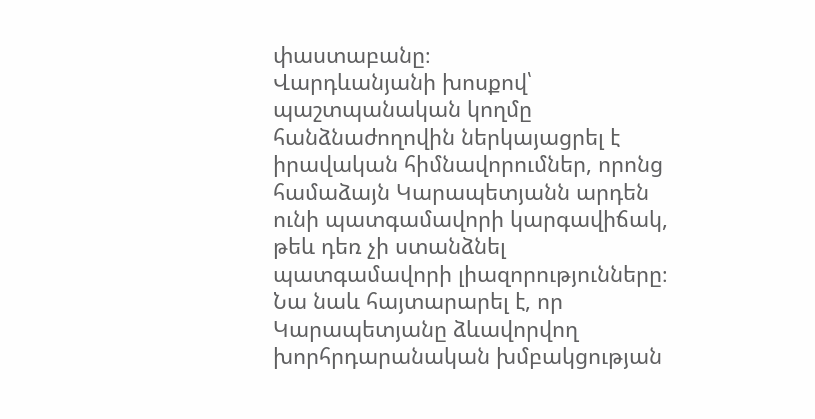փաստաբանը։
Վարդևանյանի խոսքով՝ պաշտպանական կողմը հանձնաժողովին ներկայացրել է իրավական հիմնավորումներ, որոնց համաձայն Կարապետյանն արդեն ունի պատգամավորի կարգավիճակ, թեև դեռ չի ստանձնել պատգամավորի լիազորությունները։
Նա նաև հայտարարել է, որ Կարապետյանը ձևավորվող խորհրդարանական խմբակցության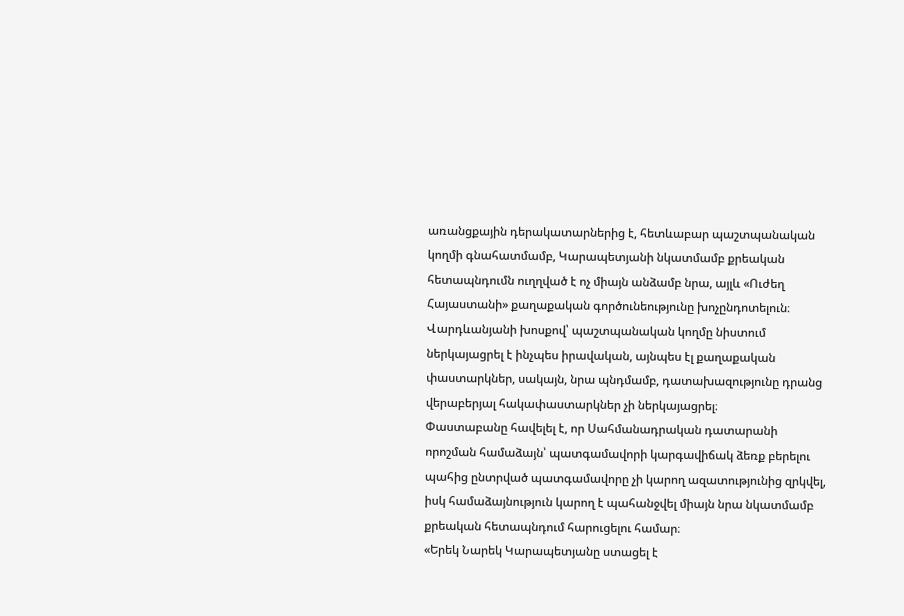առանցքային դերակատարներից է, հետևաբար պաշտպանական կողմի գնահատմամբ, Կարապետյանի նկատմամբ քրեական հետապնդումն ուղղված է ոչ միայն անձամբ նրա, այլև «Ուժեղ Հայաստանի» քաղաքական գործունեությունը խոչընդոտելուն։
Վարդևանյանի խոսքով՝ պաշտպանական կողմը նիստում ներկայացրել է ինչպես իրավական, այնպես էլ քաղաքական փաստարկներ, սակայն, նրա պնդմամբ, դատախազությունը դրանց վերաբերյալ հակափաստարկներ չի ներկայացրել։
Փաստաբանը հավելել է, որ Սահմանադրական դատարանի որոշման համաձայն՝ պատգամավորի կարգավիճակ ձեռք բերելու պահից ընտրված պատգամավորը չի կարող ազատությունից զրկվել, իսկ համաձայնություն կարող է պահանջվել միայն նրա նկատմամբ քրեական հետապնդում հարուցելու համար։
«Երեկ Նարեկ Կարապետյանը ստացել է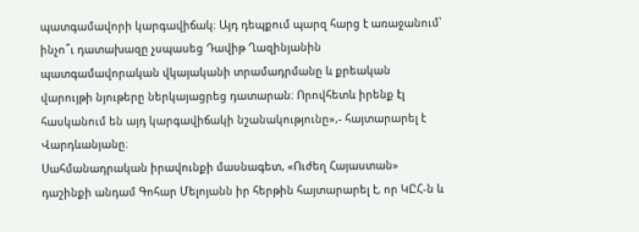պատգամավորի կարգավիճակ։ Այդ դեպքում պարզ հարց է առաջանում՝ ինչո՞ւ դատախազը չսպասեց Դավիթ Ղազինյանին պատգամավորական վկայականի տրամադրմանը և քրեական վարույթի նյութերը ներկայացրեց դատարան։ Որովհետև իրենք էլ հասկանում են այդ կարգավիճակի նշանակությունը»,- հայտարարել է Վարդևանյանը։
Սահմանադրական իրավունքի մասնագետ, «Ուժեղ Հայաստան» դաշինքի անդամ Գոհար Մելոյանն իր հերթին հայտարարել է, որ ԿԸՀ-ն և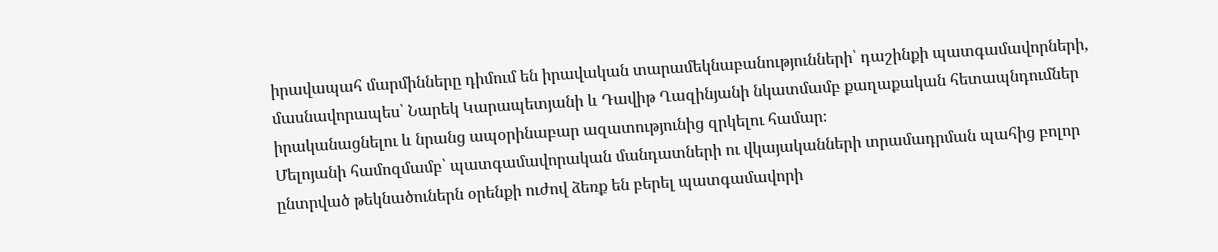իրավապահ մարմինները դիմում են իրավական տարամեկնաբանությունների՝ դաշինքի պատգամավորների, մասնավորապես՝ Նարեկ Կարապետյանի և Դավիթ Ղազինյանի նկատմամբ քաղաքական հետապնդումներ իրականացնելու և նրանց ապօրինաբար ազատությունից զրկելու համար։
Մելոյանի համոզմամբ՝ պատգամավորական մանդատների ու վկայականների տրամադրման պահից բոլոր ընտրված թեկնածուներն օրենքի ուժով ձեռք են բերել պատգամավորի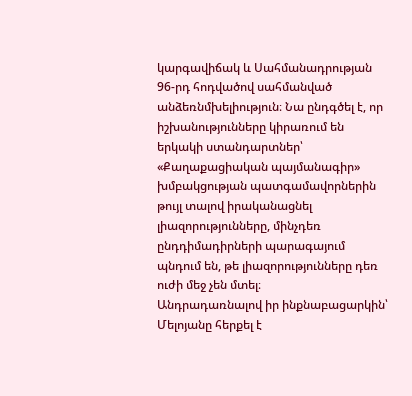կարգավիճակ և Սահմանադրության 96-րդ հոդվածով սահմանված անձեռնմխելիություն։ Նա ընդգծել է, որ իշխանությունները կիրառում են երկակի ստանդարտներ՝ «Քաղաքացիական պայմանագիր» խմբակցության պատգամավորներին թույլ տալով իրականացնել լիազորությունները, մինչդեռ ընդդիմադիրների պարագայում պնդում են, թե լիազորությունները դեռ ուժի մեջ չեն մտել։
Անդրադառնալով իր ինքնաբացարկին՝ Մելոյանը հերքել է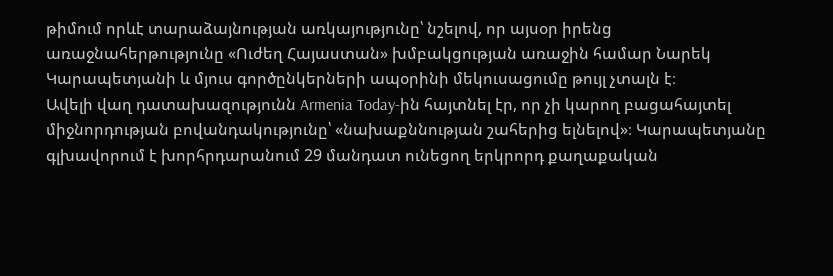թիմում որևէ տարաձայնության առկայությունը՝ նշելով, որ այսօր իրենց առաջնահերթությունը «Ուժեղ Հայաստան» խմբակցության առաջին համար Նարեկ Կարապետյանի և մյուս գործընկերների ապօրինի մեկուսացումը թույլ չտալն է։
Ավելի վաղ դատախազությունն Armenia Today-ին հայտնել էր, որ չի կարող բացահայտել միջնորդության բովանդակությունը՝ «նախաքննության շահերից ելնելով»։ Կարապետյանը գլխավորում է խորհրդարանում 29 մանդատ ունեցող երկրորդ քաղաքական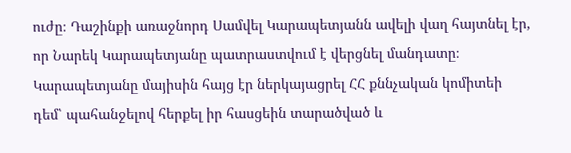ուժը։ Դաշինքի առաջնորդ Սամվել Կարապետյանն ավելի վաղ հայտնել էր, որ Նարեկ Կարապետյանը պատրաստվում է վերցնել մանդատը։
Կարապետյանը մայիսին հայց էր ներկայացրել ՀՀ քննչական կոմիտեի դեմ՝ պահանջելով հերքել իր հասցեին տարածված և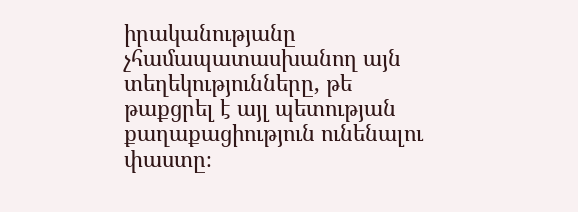իրականությանը չհամապատասխանող այն տեղեկությունները, թե թաքցրել է այլ պետության քաղաքացիություն ունենալու փաստը։